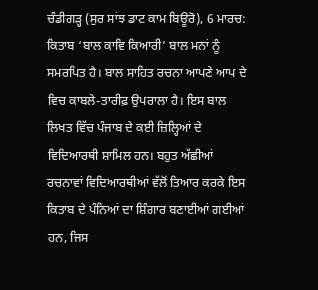ਚੰਡੀਗੜ੍ਹ (ਸੁਰ ਸਾਂਝ ਡਾਟ ਕਾਮ ਬਿਊਰੋ), 6 ਮਾਰਚ:
ਕਿਤਾਬ ‘ਬਾਲ ਕਾਵਿ ਕਿਆਰੀ’ ਬਾਲ ਮਨਾਂ ਨੂੰ ਸਮਰਪਿਤ ਹੈ। ਬਾਲ ਸਾਹਿਤ ਰਚਨਾ ਆਪਣੇ ਆਪ ਦੇ ਵਿਚ ਕਾਬਲੇ-ਤਾਰੀਫ਼ ਉਪਰਾਲਾ ਹੈ। ਇਸ ਬਾਲ ਲਿਖਤ ਵਿੱਚ ਪੰਜਾਬ ਦੇ ਕਈ ਜ਼ਿਲ੍ਹਿਆਂ ਦੇ ਵਿਦਿਆਰਥੀ ਸ਼ਾਮਿਲ ਹਨ। ਬਹੁਤ ਅੱਛੀਆਂ ਰਚਨਾਵਾਂ ਵਿਦਿਆਰਥੀਆਂ ਵੱਲੋਂ ਤਿਆਰ ਕਰਕੇ ਇਸ ਕਿਤਾਬ ਦੇ ਪੰਨਿਆਂ ਦਾ ਸ਼ਿੰਗਾਰ ਬਣਾਈਆਂ ਗਈਆਂ ਹਨ, ਜਿਸ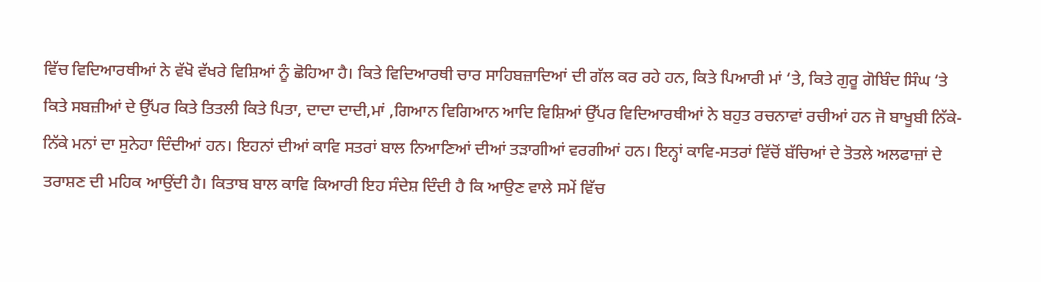ਵਿੱਚ ਵਿਦਿਆਰਥੀਆਂ ਨੇ ਵੱਖੋ ਵੱਖਰੇ ਵਿਸ਼ਿਆਂ ਨੂੰ ਛੋਹਿਆ ਹੈ। ਕਿਤੇ ਵਿਦਿਆਰਥੀ ਚਾਰ ਸਾਹਿਬਜ਼ਾਦਿਆਂ ਦੀ ਗੱਲ ਕਰ ਰਹੇ ਹਨ, ਕਿਤੇ ਪਿਆਰੀ ਮਾਂ ‘ਤੇ, ਕਿਤੇ ਗੁਰੂ ਗੋਬਿੰਦ ਸਿੰਘ ‘ਤੇ ਕਿਤੇ ਸਬਜ਼ੀਆਂ ਦੇ ਉੱਪਰ ਕਿਤੇ ਤਿਤਲੀ ਕਿਤੇ ਪਿਤਾ, ਦਾਦਾ ਦਾਦੀ,ਮਾਂ ,ਗਿਆਨ ਵਿਗਿਆਨ ਆਦਿ ਵਿਸ਼ਿਆਂ ਉੱਪਰ ਵਿਦਿਆਰਥੀਆਂ ਨੇ ਬਹੁਤ ਰਚਨਾਵਾਂ ਰਚੀਆਂ ਹਨ ਜੋ ਬਾਖੂਬੀ ਨਿੱਕੇ-ਨਿੱਕੇ ਮਨਾਂ ਦਾ ਸੁਨੇਹਾ ਦਿੰਦੀਆਂ ਹਨ। ਇਹਨਾਂ ਦੀਆਂ ਕਾਵਿ ਸਤਰਾਂ ਬਾਲ ਨਿਆਣਿਆਂ ਦੀਆਂ ਤੜਾਗੀਆਂ ਵਰਗੀਆਂ ਹਨ। ਇਨ੍ਹਾਂ ਕਾਵਿ-ਸਤਰਾਂ ਵਿੱਚੋਂ ਬੱਚਿਆਂ ਦੇ ਤੋਤਲੇ ਅਲਫਾਜ਼ਾਂ ਦੇ ਤਰਾਸ਼ਣ ਦੀ ਮਹਿਕ ਆਉਂਦੀ ਹੈ। ਕਿਤਾਬ ਬਾਲ ਕਾਵਿ ਕਿਆਰੀ ਇਹ ਸੰਦੇਸ਼ ਦਿੰਦੀ ਹੈ ਕਿ ਆਉਣ ਵਾਲੇ ਸਮੇਂ ਵਿੱਚ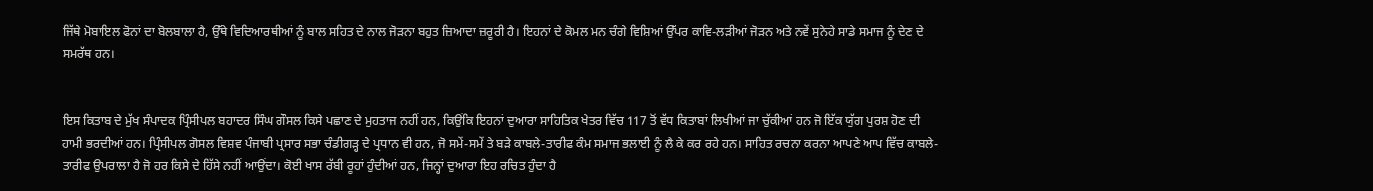ਜਿੱਥੇ ਮੋਬਾਇਲ ਫੋਨਾਂ ਦਾ ਬੋਲਬਾਲਾ ਹੈ, ਉੱਥੇ ਵਿਦਿਆਰਥੀਆਂ ਨੂੰ ਬਾਲ ਸਹਿਤ ਦੇ ਨਾਲ ਜੋੜਨਾ ਬਹੁਤ ਜ਼ਿਆਦਾ ਜ਼ਰੂਰੀ ਹੈ। ਇਹਨਾਂ ਦੇ ਕੋਮਲ ਮਨ ਚੰਗੇ ਵਿਸ਼ਿਆਂ ਉੱਪਰ ਕਾਵਿ-ਲੜੀਆਂ ਜੋੜਨ ਅਤੇ ਨਵੇਂ ਸੁਨੇਹੇ ਸਾਡੇ ਸਮਾਜ ਨੂੰ ਦੇਣ ਦੇ ਸਮਰੱਥ ਹਨ।


ਇਸ ਕਿਤਾਬ ਦੇ ਮੁੱਖ ਸੰਪਾਦਕ ਪ੍ਰਿੰਸੀਪਲ ਬਹਾਦਰ ਸਿੰਘ ਗੌਸਲ ਕਿਸੇ ਪਛਾਣ ਦੇ ਮੁਹਤਾਜ ਨਹੀਂ ਹਨ, ਕਿਉਂਕਿ ਇਹਨਾਂ ਦੁਆਰਾ ਸਾਹਿਤਿਕ ਖੇਤਰ ਵਿੱਚ 117 ਤੋਂ ਵੱਧ ਕਿਤਾਬਾਂ ਲਿਖੀਆਂ ਜਾ ਚੁੱਕੀਆਂ ਹਨ ਜੋ ਇੱਕ ਯੁੱਗ ਪੁਰਸ਼ ਹੋਣ ਦੀ ਹਾਮੀ ਭਰਦੀਆਂ ਹਨ। ਪ੍ਰਿੰਸੀਪਲ ਗੋਸਲ ਵਿਸ਼ਵ ਪੰਜਾਬੀ ਪ੍ਰਸਾਰ ਸਭਾ ਚੰਡੀਗੜ੍ਹ ਦੇ ਪ੍ਰਧਾਨ ਵੀ ਹਨ, ਜੋ ਸਮੇਂ-ਸਮੇਂ ਤੇ ਬੜੇ ਕਾਬਲੇ-ਤਾਰੀਫ ਕੰਮ ਸਮਾਜ ਭਲਾਈ ਨੂੰ ਲੈ ਕੇ ਕਰ ਰਹੇ ਹਨ। ਸਾਹਿਤ ਰਚਨਾ ਕਰਨਾ ਆਪਣੇ ਆਪ ਵਿੱਚ ਕਾਬਲੇ-ਤਾਰੀਫ ਉਪਰਾਲਾ ਹੈ ਜੋ ਹਰ ਕਿਸੇ ਦੇ ਹਿੱਸੇ ਨਹੀਂ ਆਉਂਦਾ। ਕੋਈ ਖਾਸ ਰੱਬੀ ਰੂਹਾਂ ਹੁੰਦੀਆਂ ਹਨ, ਜਿਨ੍ਹਾਂ ਦੁਆਰਾ ਇਹ ਰਚਿਤ ਹੁੰਦਾ ਹੈ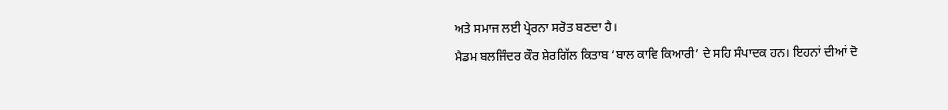ਅਤੇ ਸਮਾਜ ਲਈ ਪ੍ਰੇਰਨਾ ਸਰੋਤ ਬਣਦਾ ਹੈ।
ਮੈਡਮ ਬਲਜਿੰਦਰ ਕੌਰ ਸ਼ੇਰਗਿੱਲ ਕਿਤਾਬ ‘ਬਾਲ ਕਾਵਿ ਕਿਆਰੀ’ ਦੇ ਸਹਿ ਸੰਪਾਦਕ ਹਨ। ਇਹਨਾਂ ਦੀਆਂ ਦੋ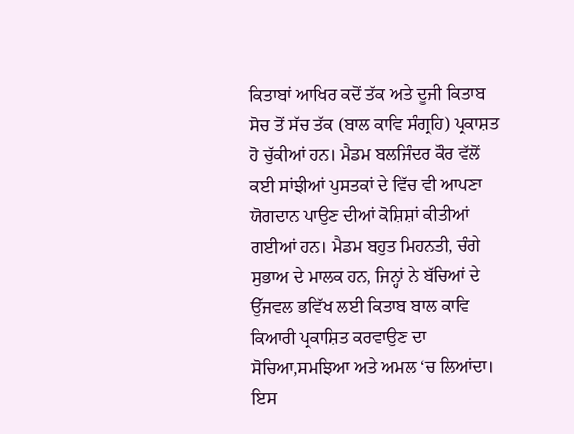ਕਿਤਾਬਾਂ ਆਖਿਰ ਕਦੋਂ ਤੱਕ ਅਤੇ ਦੂਜੀ ਕਿਤਾਬ ਸੋਚ ਤੋਂ ਸੱਚ ਤੱਕ (ਬਾਲ ਕਾਵਿ ਸੰਗ੍ਰਹਿ) ਪ੍ਰਕਾਸ਼ਤ ਹੋ ਚੁੱਕੀਆਂ ਹਨ। ਮੈਡਮ ਬਲਜਿੰਦਰ ਕੌਰ ਵੱਲੋਂ ਕਈ ਸਾਂਝੀਆਂ ਪੁਸਤਕਾਂ ਦੇ ਵਿੱਚ ਵੀ ਆਪਣਾ ਯੋਗਦਾਨ ਪਾਉਣ ਦੀਆਂ ਕੋਸ਼ਿਸ਼ਾਂ ਕੀਤੀਆਂ ਗਈਆਂ ਹਨ। ਮੈਡਮ ਬਹੁਤ ਮਿਹਨਤੀ, ਚੰਗੇ ਸੁਭਾਅ ਦੇ ਮਾਲਕ ਹਨ, ਜਿਨ੍ਹਾਂ ਨੇ ਬੱਚਿਆਂ ਦੇ ਉੱਜਵਲ ਭਵਿੱਖ ਲਈ ਕਿਤਾਬ ਬਾਲ ਕਾਵਿ ਕਿਆਰੀ ਪ੍ਰਕਾਸ਼ਿਤ ਕਰਵਾਉਣ ਦਾ ਸੋਚਿਆ,ਸਮਝਿਆ ਅਤੇ ਅਮਲ ‘ਚ ਲਿਆਂਦਾ। ਇਸ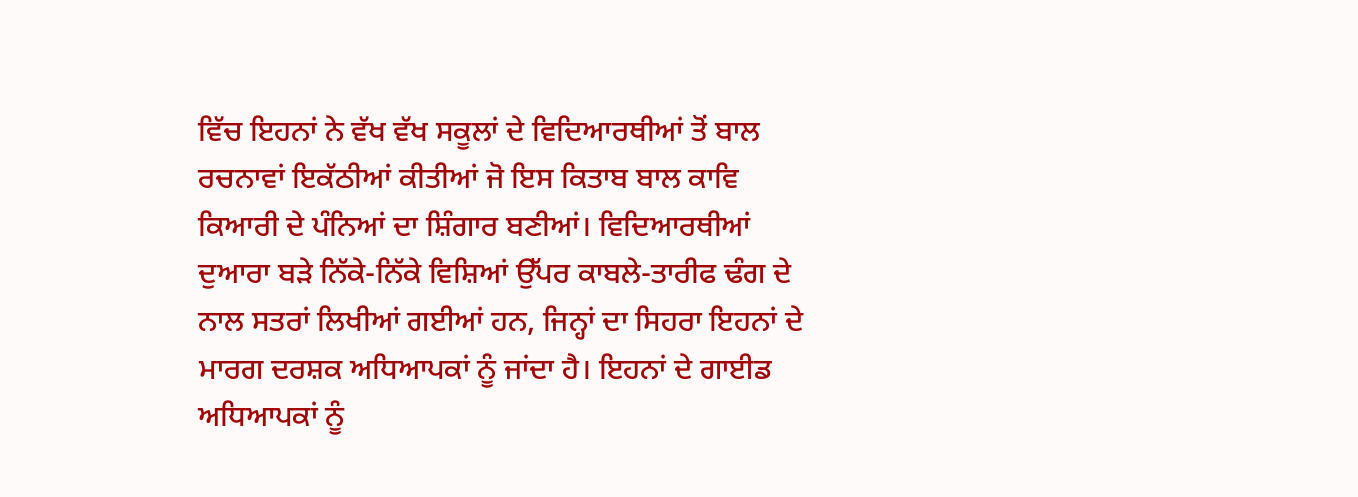ਵਿੱਚ ਇਹਨਾਂ ਨੇ ਵੱਖ ਵੱਖ ਸਕੂਲਾਂ ਦੇ ਵਿਦਿਆਰਥੀਆਂ ਤੋਂ ਬਾਲ ਰਚਨਾਵਾਂ ਇਕੱਠੀਆਂ ਕੀਤੀਆਂ ਜੋ ਇਸ ਕਿਤਾਬ ਬਾਲ ਕਾਵਿ ਕਿਆਰੀ ਦੇ ਪੰਨਿਆਂ ਦਾ ਸ਼ਿੰਗਾਰ ਬਣੀਆਂ। ਵਿਦਿਆਰਥੀਆਂ ਦੁਆਰਾ ਬੜੇ ਨਿੱਕੇ-ਨਿੱਕੇ ਵਿਸ਼ਿਆਂ ਉੱਪਰ ਕਾਬਲੇ-ਤਾਰੀਫ ਢੰਗ ਦੇ ਨਾਲ ਸਤਰਾਂ ਲਿਖੀਆਂ ਗਈਆਂ ਹਨ, ਜਿਨ੍ਹਾਂ ਦਾ ਸਿਹਰਾ ਇਹਨਾਂ ਦੇ ਮਾਰਗ ਦਰਸ਼ਕ ਅਧਿਆਪਕਾਂ ਨੂੰ ਜਾਂਦਾ ਹੈ। ਇਹਨਾਂ ਦੇ ਗਾਈਡ ਅਧਿਆਪਕਾਂ ਨੂੰ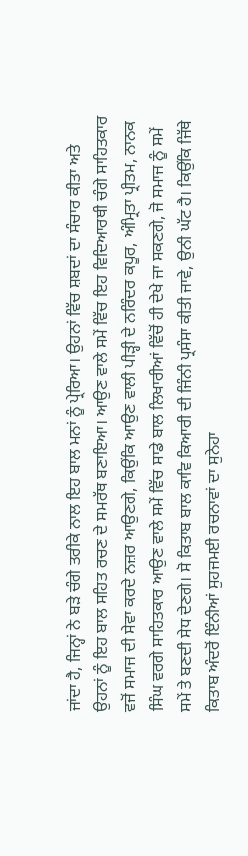ਜਾਂਦਾ ਹੈ, ਜਿਨ੍ਹਾਂ ਨੇ ਬੜੇ ਚੰਗੇ ਤਰੀਕੇ ਨਾਲ ਇਹ ਬਾਲ ਮਨਾਂ ਨੂੰ ਪ੍ਰੇਰਿਆ। ਉਹਨਾਂ ਵਿੱਚ ਸ਼ਬਦਾਂ ਦਾ ਸੰਚਾਰ ਕੀਤਾ ਅਤੇ ਉਹਨਾਂ ਨੂੰ ਇਹ ਬਾਲ ਸਹਿਤ ਰਚਣ ਦੇ ਸਮਰੱਥ ਬਣਾਇਆ। ਆਉਣ ਵਾਲੇ ਸਮੇਂ ਵਿੱਚ ਇਹ ਵਿਦਿਆਰਥੀ ਚੰਗੇ ਸਾਹਿਤਕਾਰ ਵਜੋਂ ਸਮਾਜ ਦੀ ਸੇਵਾ ਕਰਦੇ ਨਜ਼ਰ ਆਉਣਗੇ, ਕਿਉਂਕਿ ਆਉਣ ਵਾਲੀ ਪੀੜ੍ਹੀ ਦੇ ਨਰਿੰਦਰ ਕਪੂਰ, ਅੰਮ੍ਰਿਤਾ ਪ੍ਰੀਤਮ, ਨਾਨਕ ਸਿੰਘ ਵਰਗੇ ਸਾਹਿਤਕਾਰ ਆਉਣ ਵਾਲੇ ਸਮੇਂ ਵਿੱਚ ਸਾਡੇ ਬਾਲ ਲਿਖਾਰੀਆਂ ਵਿੱਚੋਂ ਹੀ ਦੇਖੇ ਜਾ ਸਕਣਗੇ, ਜੋ ਸਮਾਜ ਨੂੰ ਸਮੇਂ ਸਮੇਂ ਤੇ ਬਣਦੀ ਸੇਧ ਦੇਣਗੇ। ਸੋ ਕਿਤਾਬ ਬਾਲ ਕਾਵਿ ਕਿਆਰੀ ਦੀ ਜਿੰਨੀ ਪ੍ਰਸੰਸਾ ਕੀਤੀ ਜਾਵੇ, ਉਨੀ ਘੱਟ ਹੈ। ਕਿਉਂਕਿ ਜਿੱਥੇ ਕਿਤਾਬ ਅੰਦਰੋਂ ਇੰਨੀਆਂ ਸੁਹਜਮਈ ਰਚਨਾਵਾਂ ਦਾ ਸੁਨੇਹਾ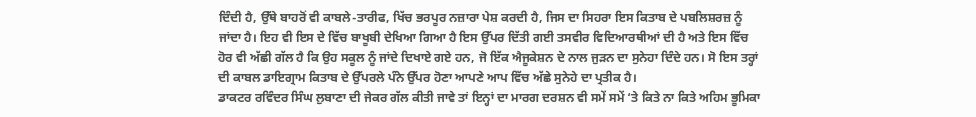ਦਿੰਦੀ ਹੈ, ਉੱਥੇ ਬਾਹਰੋਂ ਵੀ ਕਾਬਲੇ-ਤਾਰੀਫ, ਖਿੱਚ ਭਰਪੂਰ ਨਜ਼ਾਰਾ ਪੇਸ਼ ਕਰਦੀ ਹੈ, ਜਿਸ ਦਾ ਸਿਹਰਾ ਇਸ ਕਿਤਾਬ ਦੇ ਪਬਲਿਸ਼ਰਜ਼ ਨੂੰ ਜਾਂਦਾ ਹੈ। ਇਹ ਵੀ ਇਸ ਦੇ ਵਿੱਚ ਬਾਖੂਬੀ ਦੇਖਿਆ ਗਿਆ ਹੈ ਇਸ ਉੱਪਰ ਦਿੱਤੀ ਗਈ ਤਸਵੀਰ ਵਿਦਿਆਰਥੀਆਂ ਦੀ ਹੈ ਅਤੇ ਇਸ ਵਿੱਚ ਹੋਰ ਵੀ ਅੱਛੀ ਗੱਲ ਹੈ ਕਿ ਉਹ ਸਕੂਲ ਨੂੰ ਜਾਂਦੇ ਦਿਖਾਏ ਗਏ ਹਨ, ਜੋ ਇੱਕ ਐਜੂਕੇਸ਼ਨ ਦੇ ਨਾਲ ਜੁੜਨ ਦਾ ਸੁਨੇਹਾ ਦਿੰਦੇ ਹਨ। ਸੋ ਇਸ ਤਰ੍ਹਾਂ ਦੀ ਕਾਬਲ ਡਾਇਗ੍ਰਾਮ ਕਿਤਾਬ ਦੇ ਉੱਪਰਲੇ ਪੰਨੇ ਉੱਪਰ ਹੋਣਾ ਆਪਣੇ ਆਪ ਵਿੱਚ ਅੱਛੇ ਸੁਨੇਹੇ ਦਾ ਪ੍ਰਤੀਕ ਹੈ।
ਡਾਕਟਰ ਰਵਿੰਦਰ ਸਿੰਘ ਲੁਬਾਣਾ ਦੀ ਜੇਕਰ ਗੱਲ ਕੀਤੀ ਜਾਵੇ ਤਾਂ ਇਨ੍ਹਾਂ ਦਾ ਮਾਰਗ ਦਰਸ਼ਨ ਵੀ ਸਮੇਂ ਸਮੇਂ ‘ਤੇ ਕਿਤੇ ਨਾ ਕਿਤੇ ਅਹਿਮ ਭੂਮਿਕਾ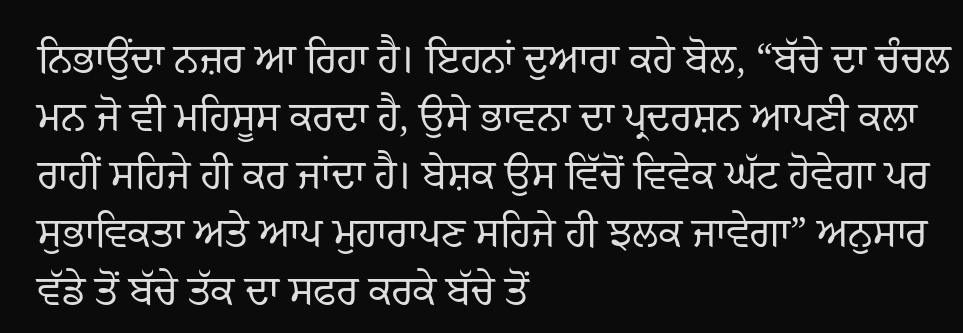ਨਿਭਾਉਂਦਾ ਨਜ਼ਰ ਆ ਰਿਹਾ ਹੈ। ਇਹਨਾਂ ਦੁਆਰਾ ਕਹੇ ਬੋਲ, “ਬੱਚੇ ਦਾ ਚੰਚਲ ਮਨ ਜੋ ਵੀ ਮਹਿਸੂਸ ਕਰਦਾ ਹੈ, ਉਸੇ ਭਾਵਨਾ ਦਾ ਪ੍ਰਦਰਸ਼ਨ ਆਪਣੀ ਕਲਾ ਰਾਹੀਂ ਸਹਿਜੇ ਹੀ ਕਰ ਜਾਂਦਾ ਹੈ। ਬੇਸ਼ਕ ਉਸ ਵਿੱਚੋਂ ਵਿਵੇਕ ਘੱਟ ਹੋਵੇਗਾ ਪਰ ਸੁਭਾਵਿਕਤਾ ਅਤੇ ਆਪ ਮੁਹਾਰਾਪਣ ਸਹਿਜੇ ਹੀ ਝਲਕ ਜਾਵੇਗਾ” ਅਨੁਸਾਰ ਵੱਡੇ ਤੋਂ ਬੱਚੇ ਤੱਕ ਦਾ ਸਫਰ ਕਰਕੇ ਬੱਚੇ ਤੋਂ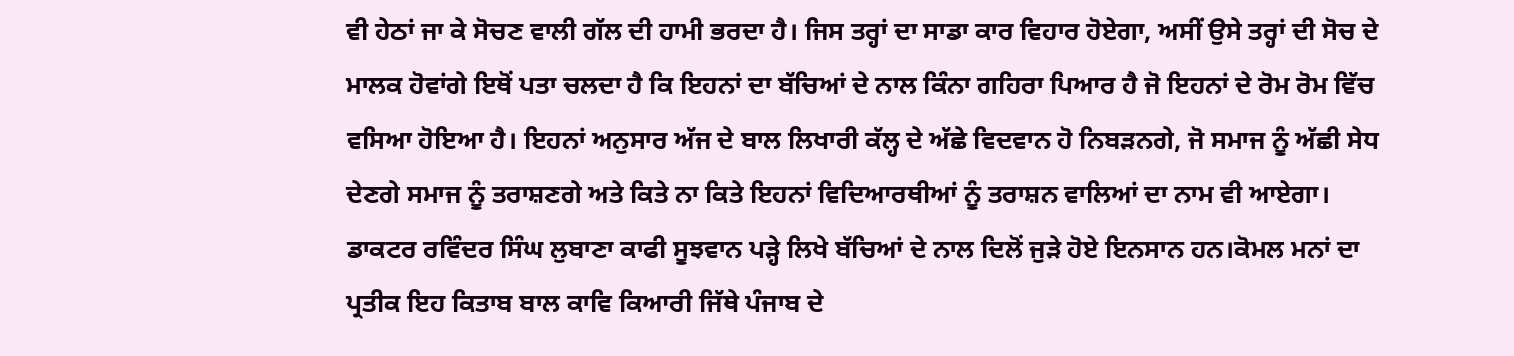ਵੀ ਹੇਠਾਂ ਜਾ ਕੇ ਸੋਚਣ ਵਾਲੀ ਗੱਲ ਦੀ ਹਾਮੀ ਭਰਦਾ ਹੈ। ਜਿਸ ਤਰ੍ਹਾਂ ਦਾ ਸਾਡਾ ਕਾਰ ਵਿਹਾਰ ਹੋਏਗਾ, ਅਸੀਂ ਉਸੇ ਤਰ੍ਹਾਂ ਦੀ ਸੋਚ ਦੇ ਮਾਲਕ ਹੋਵਾਂਗੇ ਇਥੋਂ ਪਤਾ ਚਲਦਾ ਹੈ ਕਿ ਇਹਨਾਂ ਦਾ ਬੱਚਿਆਂ ਦੇ ਨਾਲ ਕਿੰਨਾ ਗਹਿਰਾ ਪਿਆਰ ਹੈ ਜੋ ਇਹਨਾਂ ਦੇ ਰੋਮ ਰੋਮ ਵਿੱਚ ਵਸਿਆ ਹੋਇਆ ਹੈ। ਇਹਨਾਂ ਅਨੁਸਾਰ ਅੱਜ ਦੇ ਬਾਲ ਲਿਖਾਰੀ ਕੱਲ੍ਹ ਦੇ ਅੱਛੇ ਵਿਦਵਾਨ ਹੋ ਨਿਬੜਨਗੇ, ਜੋ ਸਮਾਜ ਨੂੰ ਅੱਛੀ ਸੇਧ ਦੇਣਗੇ ਸਮਾਜ ਨੂੰ ਤਰਾਸ਼ਣਗੇ ਅਤੇ ਕਿਤੇ ਨਾ ਕਿਤੇ ਇਹਨਾਂ ਵਿਦਿਆਰਥੀਆਂ ਨੂੰ ਤਰਾਸ਼ਨ ਵਾਲਿਆਂ ਦਾ ਨਾਮ ਵੀ ਆਏਗਾ। ਡਾਕਟਰ ਰਵਿੰਦਰ ਸਿੰਘ ਲੁਬਾਣਾ ਕਾਫੀ ਸੂਝਵਾਨ ਪੜ੍ਹੇ ਲਿਖੇ ਬੱਚਿਆਂ ਦੇ ਨਾਲ ਦਿਲੋਂ ਜੁੜੇ ਹੋਏ ਇਨਸਾਨ ਹਨ।ਕੋਮਲ ਮਨਾਂ ਦਾ ਪ੍ਰਤੀਕ ਇਹ ਕਿਤਾਬ ਬਾਲ ਕਾਵਿ ਕਿਆਰੀ ਜਿੱਥੇ ਪੰਜਾਬ ਦੇ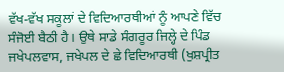ਵੱਖ-ਵੱਖ ਸਕੂਲਾਂ ਦੇ ਵਿਦਿਆਰਥੀਆਂ ਨੂੰ ਆਪਣੇ ਵਿੱਚ ਸੰਜੋਈ ਬੈਠੀ ਹੈ। ਉਥੇ ਸਾਡੇ ਸੰਗਰੂਰ ਜਿਲ੍ਹੇ ਦੇ ਪਿੰਡ ਜਖੇਪਲਵਾਸ, ਜਖੇਪਲ ਦੇ ਛੇ ਵਿਦਿਆਰਥੀ (ਖੁਸ਼ਪ੍ਰੀਤ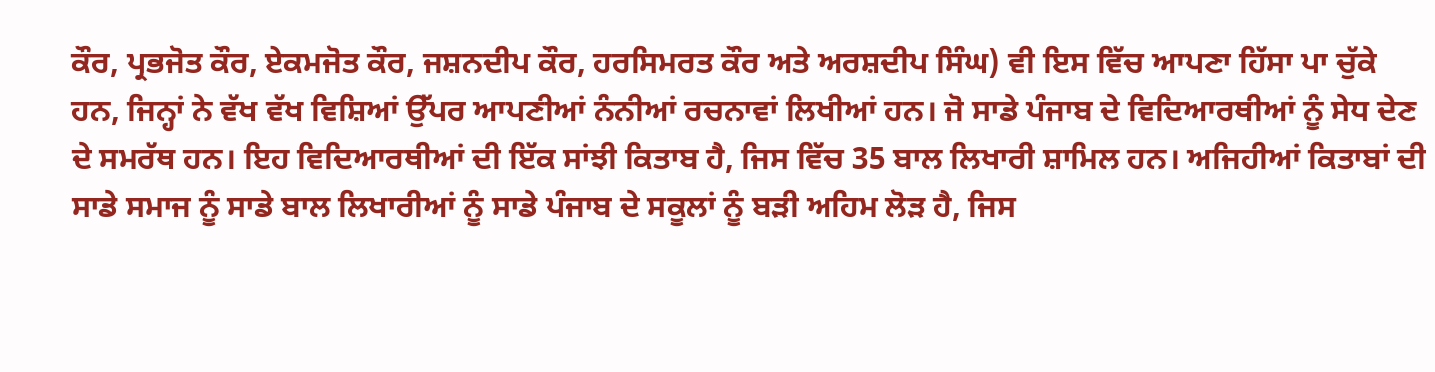ਕੌਰ, ਪ੍ਰਭਜੋਤ ਕੌਰ, ਏਕਮਜੋਤ ਕੌਰ, ਜਸ਼ਨਦੀਪ ਕੌਰ, ਹਰਸਿਮਰਤ ਕੌਰ ਅਤੇ ਅਰਸ਼ਦੀਪ ਸਿੰਘ) ਵੀ ਇਸ ਵਿੱਚ ਆਪਣਾ ਹਿੱਸਾ ਪਾ ਚੁੱਕੇ ਹਨ, ਜਿਨ੍ਹਾਂ ਨੇ ਵੱਖ ਵੱਖ ਵਿਸ਼ਿਆਂ ਉੱਪਰ ਆਪਣੀਆਂ ਨੰਨੀਆਂ ਰਚਨਾਵਾਂ ਲਿਖੀਆਂ ਹਨ। ਜੋ ਸਾਡੇ ਪੰਜਾਬ ਦੇ ਵਿਦਿਆਰਥੀਆਂ ਨੂੰ ਸੇਧ ਦੇਣ ਦੇ ਸਮਰੱਥ ਹਨ। ਇਹ ਵਿਦਿਆਰਥੀਆਂ ਦੀ ਇੱਕ ਸਾਂਝੀ ਕਿਤਾਬ ਹੈ, ਜਿਸ ਵਿੱਚ 35 ਬਾਲ ਲਿਖਾਰੀ ਸ਼ਾਮਿਲ ਹਨ। ਅਜਿਹੀਆਂ ਕਿਤਾਬਾਂ ਦੀ ਸਾਡੇ ਸਮਾਜ ਨੂੰ ਸਾਡੇ ਬਾਲ ਲਿਖਾਰੀਆਂ ਨੂੰ ਸਾਡੇ ਪੰਜਾਬ ਦੇ ਸਕੂਲਾਂ ਨੂੰ ਬੜੀ ਅਹਿਮ ਲੋੜ ਹੈ, ਜਿਸ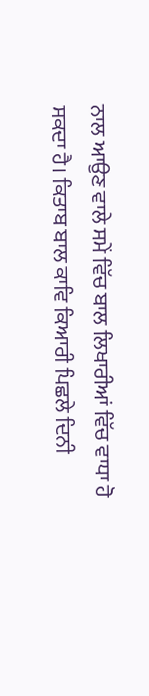ਨਾਲ ਆਉਣ ਵਾਲੇ ਸਮੇਂ ਵਿੱਚ ਬਾਲ ਲਿਖਾਰੀਆਂ ਵਿੱਚ ਵਾਧਾ ਹੋ ਸਕਦਾ ਹੈ। ਕਿਤਾਬ ਬਾਲ ਕਾਵਿ ਕਿਆਰੀ ਪਿਛਲੇ ਦਿਨੀ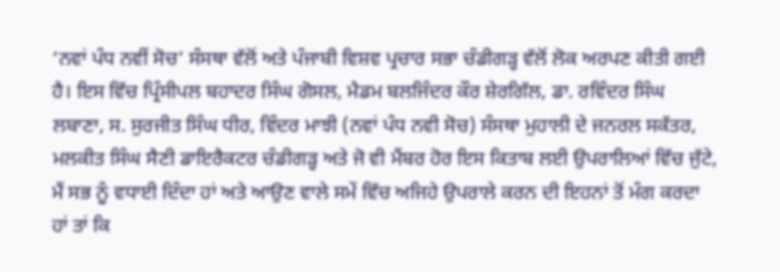‘ਨਵਾਂ ਪੰਧ ਨਵੀਂ ਸੋਚ’ ਸੰਸਥਾ ਵੱਲੋਂ ਅਤੇ ਪੰਜਾਬੀ ਵਿਸ਼ਵ ਪ੍ਰਚਾਰ ਸਭਾ ਚੰਡੀਗੜ੍ਹ ਵੱਲੋਂ ਲੋਕ ਅਰਪਣ ਕੀਤੀ ਗਈ ਹੈ। ਇਸ ਵਿੱਚ ਪ੍ਰਿੰਸੀਪਲ ਬਹਾਦਰ ਸਿੰਘ ਗੋਸਲ, ਮੈਡਮ ਬਲਜਿੰਦਰ ਕੌਰ ਸ਼ੇਰਗਿੱਲ, ਡਾ. ਰਵਿੰਦਰ ਸਿੰਘ ਲਬਾਣਾ, ਸ. ਸੁਰਜੀਤ ਸਿੰਘ ਧੀਰ, ਵਿੰਦਰ ਮਾਝੀ (ਨਵਾਂ ਪੰਧ ਨਵੀ ਸੋਚ) ਸੰਸਥਾ ਮੁਹਾਲੀ ਦੇ ਜਨਰਲ ਸਕੱਤਰ, ਮਲਕੀਤ ਸਿੰਘ ਸੈਣੀ ਡਾਇਰੈਕਟਰ ਚੰਡੀਗੜ੍ਹ ਅਤੇ ਜੋ ਵੀ ਮੈਂਬਰ ਹੋਰ ਇਸ ਕਿਤਾਬ ਲਈ ਉਪਰਾਲਿਆਂ ਵਿੱਚ ਜੁੱਟੇ, ਮੈਂ ਸਭ ਨੂੰ ਵਧਾਈ ਦਿੰਦਾ ਹਾਂ ਅਤੇ ਆਉਣ ਵਾਲੇ ਸਮੇਂ ਵਿੱਚ ਅਜਿਹੇ ਉਪਰਾਲੇ ਕਰਨ ਦੀ ਇਹਨਾਂ ਤੋਂ ਮੰਗ ਕਰਦਾ ਹਾਂ ਤਾਂ ਕਿ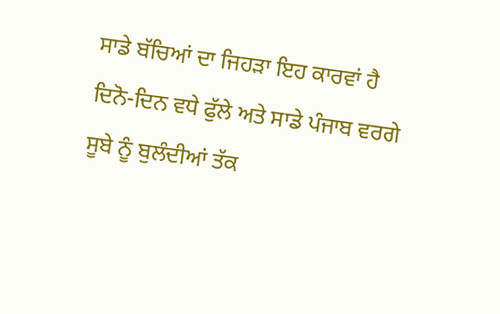ਸਾਡੇ ਬੱਚਿਆਂ ਦਾ ਜਿਹੜਾ ਇਹ ਕਾਰਵਾਂ ਹੈ ਦਿਨੋ-ਦਿਨ ਵਧੇ ਫੁੱਲੇ ਅਤੇ ਸਾਡੇ ਪੰਜਾਬ ਵਰਗੇ ਸੂਬੇ ਨੂੰ ਬੁਲੰਦੀਆਂ ਤੱਕ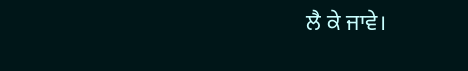ਲੈ ਕੇ ਜਾਵੇ।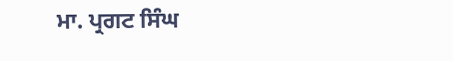ਮਾ. ਪ੍ਰਗਟ ਸਿੰਘ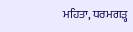ਮਹਿਤਾ, ਧਰਮਗੜ੍ਹ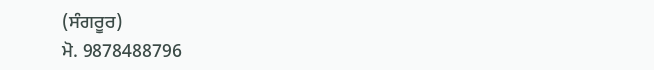(ਸੰਗਰੂਰ)
ਮੋ. 9878488796